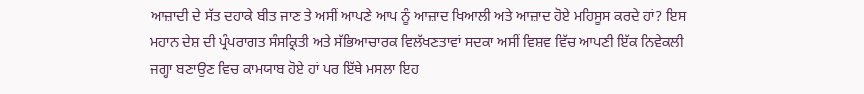ਆਜ਼ਾਦੀ ਦੇ ਸੱਤ ਦਹਾਕੇ ਬੀਤ ਜਾਣ ਤੇ ਅਸੀਂ ਆਪਣੇ ਆਪ ਨੂੰ ਆਜ਼ਾਦ ਖਿਆਲੀ ਅਤੇ ਆਜ਼ਾਦ ਹੋਏ ਮਹਿਸੂਸ ਕਰਦੇ ਹਾਂ? ਇਸ ਮਹਾਨ ਦੇਸ਼ ਦੀ ਪ੍ਰੰਪਰਾਗਤ ਸੰਸਕ੍ਰਿਤੀ ਅਤੇ ਸੱਭਿਆਚਾਰਕ ਵਿਲੱਖਣਤਾਵਾਂ ਸਦਕਾ ਅਸੀਂ ਵਿਸ਼ਵ ਵਿੱਚ ਆਪਣੀ ਇੱਕ ਨਿਵੇਕਲੀ ਜਗ੍ਹਾ ਬਣਾਉਣ ਵਿਚ ਕਾਮਯਾਬ ਹੋਏ ਹਾਂ ਪਰ ਇੱਥੇ ਮਸਲਾ ਇਹ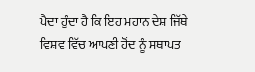ਪੈਦਾ ਹੁੰਦਾ ਹੈ ਕਿ ਇਹ ਮਹਾਨ ਦੇਸ਼ ਜਿੱਥੇ ਵਿਸ਼ਵ ਵਿੱਚ ਆਪਣੀ ਹੋਂਦ ਨੂੰ ਸਥਾਪਤ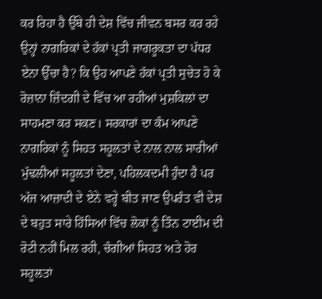ਕਰ ਰਿਹਾ ਹੈ ਉੱਥੇ ਹੀ ਦੇਸ਼ ਵਿੱਚ ਜੀਵਨ ਬਸਰ ਕਰ ਰਹੇ ਉਨ੍ਹਾਂ ਨਾਗਰਿਕਾਂ ਦੇ ਹੱਕਾਂ ਪ੍ਰਤੀ ਜਾਗਰੂਕਤਾ ਦਾ ਪੱਧਰ ਏਨਾ ਉੱਚਾ ਹੈ? ਕਿ ਉਹ ਆਪਣੇ ਹੱਕਾਂ ਪ੍ਰਤੀ ਸੁਚੇਤ ਹੋ ਕੇ ਰੋਜ਼ਾਨਾ ਜ਼ਿੰਦਗੀ ਦੇ ਵਿੱਚ ਆ ਰਹੀਆਂ ਮੁਸ਼ਕਿਲਾਂ ਦਾ ਸਾਹਮਣਾ ਕਰ ਸਕਣ। ਸਰਕਾਰਾਂ ਦਾ ਕੰਮ ਆਪਣੇ ਨਾਗਰਿਕਾਂ ਨੂੰ ਸਿਹਤ ਸਹੂਲਤਾਂ ਦੇ ਨਾਲ ਨਾਲ ਸਾਰੀਆਂ ਮੁੱਢਲੀਆਂ ਸਹੂਲਤਾਂ ਦੇਣਾ, ਪਹਿਲਕਦਮੀ ਹੁੰਦਾ ਹੈ ਪਰ ਅੱਜ ਆਜ਼ਾਦੀ ਦੇ ਏਨੇ ਵਰ੍ਹੇ ਬੀਤ ਜਾਣ ਉਪਰੰਤ ਵੀ ਦੇਸ਼ ਦੇ ਬਹੁਤ ਸਾਰੇ ਹਿੱਸਿਆਂ ਵਿੱਚ ਲੋਕਾਂ ਨੂੰ ਤਿੰਨ ਟਾਈਮ ਦੀ ਰੋਟੀ ਨਹੀਂ ਮਿਲ ਰਹੀ, ਚੰਗੀਆਂ ਸਿਹਤ ਅਤੇ ਹੋਰ ਸਹੂਲਤਾਂ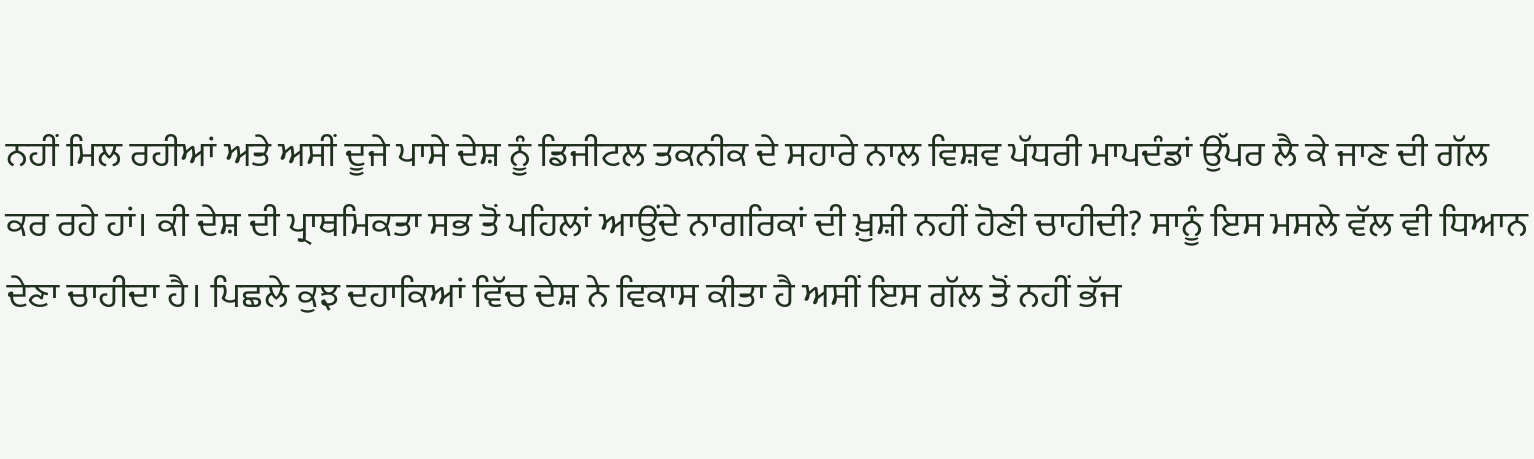ਨਹੀਂ ਮਿਲ ਰਹੀਆਂ ਅਤੇ ਅਸੀਂ ਦੂਜੇ ਪਾਸੇ ਦੇਸ਼ ਨੂੰ ਡਿਜੀਟਲ ਤਕਨੀਕ ਦੇ ਸਹਾਰੇ ਨਾਲ ਵਿਸ਼ਵ ਪੱਧਰੀ ਮਾਪਦੰਡਾਂ ਉੱਪਰ ਲੈ ਕੇ ਜਾਣ ਦੀ ਗੱਲ ਕਰ ਰਹੇ ਹਾਂ। ਕੀ ਦੇਸ਼ ਦੀ ਪ੍ਰਾਥਮਿਕਤਾ ਸਭ ਤੋਂ ਪਹਿਲਾਂ ਆਉਂਦੇ ਨਾਗਰਿਕਾਂ ਦੀ ਖ਼ੁਸ਼ੀ ਨਹੀਂ ਹੋਣੀ ਚਾਹੀਦੀ? ਸਾਨੂੰ ਇਸ ਮਸਲੇ ਵੱਲ ਵੀ ਧਿਆਨ ਦੇਣਾ ਚਾਹੀਦਾ ਹੈ। ਪਿਛਲੇ ਕੁਝ ਦਹਾਕਿਆਂ ਵਿੱਚ ਦੇਸ਼ ਨੇ ਵਿਕਾਸ ਕੀਤਾ ਹੈ ਅਸੀਂ ਇਸ ਗੱਲ ਤੋਂ ਨਹੀਂ ਭੱਜ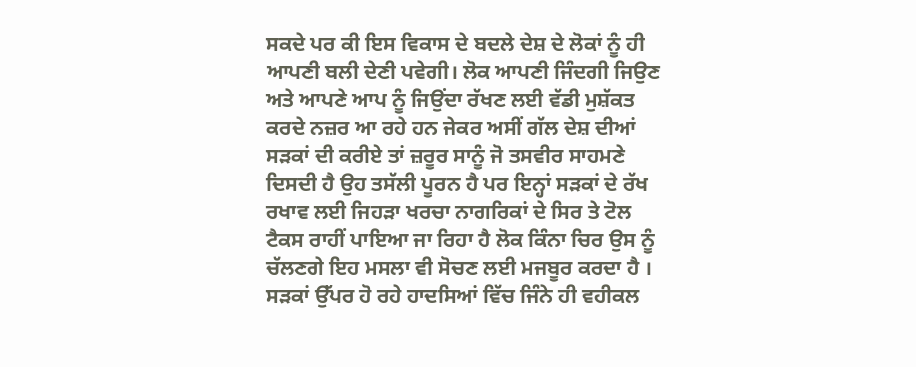ਸਕਦੇ ਪਰ ਕੀ ਇਸ ਵਿਕਾਸ ਦੇ ਬਦਲੇ ਦੇਸ਼ ਦੇ ਲੋਕਾਂ ਨੂੰ ਹੀ ਆਪਣੀ ਬਲੀ ਦੇਣੀ ਪਵੇਗੀ। ਲੋਕ ਆਪਣੀ ਜਿੰਦਗੀ ਜਿਉਣ ਅਤੇ ਆਪਣੇ ਆਪ ਨੂੰ ਜਿਉਂਦਾ ਰੱਖਣ ਲਈ ਵੱਡੀ ਮੁਸ਼ੱਕਤ ਕਰਦੇ ਨਜ਼ਰ ਆ ਰਹੇ ਹਨ ਜੇਕਰ ਅਸੀਂ ਗੱਲ ਦੇਸ਼ ਦੀਆਂ ਸੜਕਾਂ ਦੀ ਕਰੀਏ ਤਾਂ ਜ਼ਰੂਰ ਸਾਨੂੰ ਜੋ ਤਸਵੀਰ ਸਾਹਮਣੇ ਦਿਸਦੀ ਹੈ ਉਹ ਤਸੱਲੀ ਪੂਰਨ ਹੈ ਪਰ ਇਨ੍ਹਾਂ ਸੜਕਾਂ ਦੇ ਰੱਖ ਰਖਾਵ ਲਈ ਜਿਹੜਾ ਖਰਚਾ ਨਾਗਰਿਕਾਂ ਦੇ ਸਿਰ ਤੇ ਟੋਲ ਟੈਕਸ ਰਾਹੀਂ ਪਾਇਆ ਜਾ ਰਿਹਾ ਹੈ ਲੋਕ ਕਿੰਨਾ ਚਿਰ ਉਸ ਨੂੰ ਚੱਲਣਗੇ ਇਹ ਮਸਲਾ ਵੀ ਸੋਚਣ ਲਈ ਮਜਬੂਰ ਕਰਦਾ ਹੈ । ਸੜਕਾਂ ਉੱਪਰ ਹੋ ਰਹੇ ਹਾਦਸਿਆਂ ਵਿੱਚ ਜਿੰਨੇ ਹੀ ਵਹੀਕਲ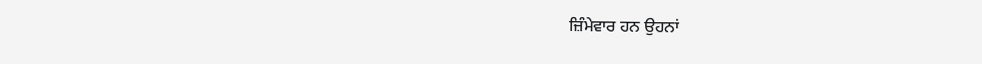ਜ਼ਿੰਮੇਵਾਰ ਹਨ ਉਹਨਾਂ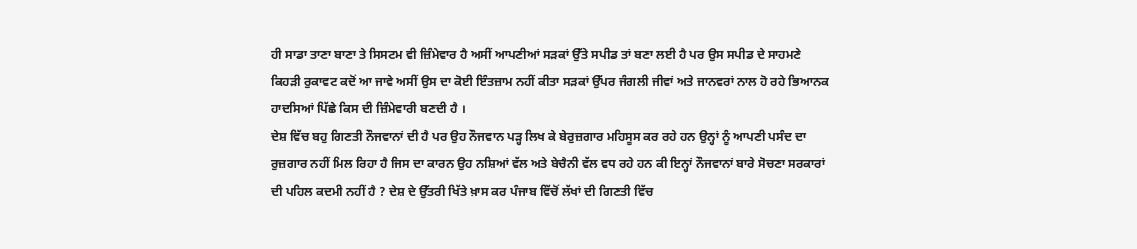ਹੀ ਸਾਡਾ ਤਾਣਾ ਬਾਣਾ ਤੇ ਸਿਸਟਮ ਵੀ ਜ਼ਿੰਮੇਵਾਰ ਹੈ ਅਸੀਂ ਆਪਣੀਆਂ ਸੜਕਾਂ ਉੱਤੇ ਸਪੀਡ ਤਾਂ ਬਣਾ ਲਈ ਹੈ ਪਰ ਉਸ ਸਪੀਡ ਦੇ ਸਾਹਮਣੇ ਕਿਹੜੀ ਰੁਕਾਵਟ ਕਦੋਂ ਆ ਜਾਵੇ ਅਸੀਂ ਉਸ ਦਾ ਕੋਈ ਇੰਤਜ਼ਾਮ ਨਹੀਂ ਕੀਤਾ ਸੜਕਾਂ ਉੱਪਰ ਜੰਗਲੀ ਜੀਵਾਂ ਅਤੇ ਜਾਨਵਰਾਂ ਨਾਲ ਹੋ ਰਹੇ ਭਿਆਨਕ ਹਾਦਸਿਆਂ ਪਿੱਛੇ ਕਿਸ ਦੀ ਜ਼ਿੰਮੇਵਾਰੀ ਬਣਦੀ ਹੈ ।
ਦੇਸ਼ ਵਿੱਚ ਬਹੁ ਗਿਣਤੀ ਨੌਜਵਾਨਾਂ ਦੀ ਹੈ ਪਰ ਉਹ ਨੌਜਵਾਨ ਪੜ੍ਹ ਲਿਖ ਕੇ ਬੇਰੁਜ਼ਗਾਰ ਮਹਿਸੂਸ ਕਰ ਰਹੇ ਹਨ ਉਨ੍ਹਾਂ ਨੂੰ ਆਪਣੀ ਪਸੰਦ ਦਾ ਰੁਜ਼ਗਾਰ ਨਹੀਂ ਮਿਲ ਰਿਹਾ ਹੈ ਜਿਸ ਦਾ ਕਾਰਨ ਉਹ ਨਸ਼ਿਆਂ ਵੱਲ ਅਤੇ ਬੇਚੈਨੀ ਵੱਲ ਵਧ ਰਹੇ ਹਨ ਕੀ ਇਨ੍ਹਾਂ ਨੌਜਵਾਨਾਂ ਬਾਰੇ ਸੋਚਣਾ ਸਰਕਾਰਾਂ ਦੀ ਪਹਿਲ ਕਦਮੀ ਨਹੀਂ ਹੈ ? ਦੇਸ਼ ਦੇ ਉੱਤਰੀ ਖਿੱਤੇ ਖ਼ਾਸ ਕਰ ਪੰਜਾਬ ਵਿੱਚੋਂ ਲੱਖਾਂ ਦੀ ਗਿਣਤੀ ਵਿੱਚ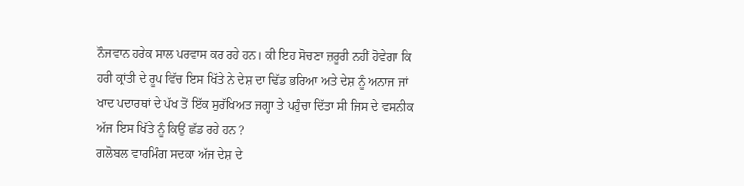ਨੌਜਵਾਨ ਹਰੇਕ ਸਾਲ ਪਰਵਾਸ ਕਰ ਰਹੇ ਹਨ। ਕੀ ਇਹ ਸੋਚਣਾ ਜ਼ਰੂਰੀ ਨਹੀਂ ਹੋਵੇਗਾ ਕਿ ਹਰੀ ਕ੍ਰਾਂਤੀ ਦੇ ਰੂਪ ਵਿੱਚ ਇਸ ਖਿੱਤੇ ਨੇ ਦੇਸ਼ ਦਾ ਢਿੱਡ ਭਰਿਆ ਅਤੇ ਦੇਸ਼ ਨੂੰ ਅਨਾਜ ਜਾਂ ਖਾਦ ਪਦਾਰਥਾਂ ਦੇ ਪੱਖ ਤੋਂ ਇੱਕ ਸੁਰੱਖਿਅਤ ਜਗ੍ਹਾ ਤੇ ਪਹੁੰਚਾ ਦਿੱਤਾ ਸੀ ਜਿਸ ਦੇ ਵਸਨੀਕ ਅੱਜ ਇਸ ਖਿੱਤੇ ਨੂੰ ਕਿਉਂ ਛੱਡ ਰਹੇ ਹਨ ?
ਗਲੋਬਲ ਵਾਰਮਿੰਗ ਸਦਕਾ ਅੱਜ ਦੇਸ਼ ਦੇ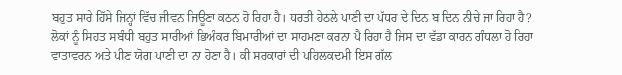ਬਹੁਤ ਸਾਰੇ ਹਿੱਸੇ ਜਿਨ੍ਹਾਂ ਵਿੱਚ ਜੀਵਨ ਜਿਊਣਾ ਕਠਨ ਹੋ ਰਿਹਾ ਹੈ। ਧਰਤੀ ਹੇਠਲੇ ਪਾਣੀ ਦਾ ਪੱਧਰ ਦੇ ਦਿਨ ਬ ਦਿਨ ਨੀਚੇ ਜਾ ਰਿਹਾ ਹੈ? ਲੋਕਾਂ ਨੂੰ ਸਿਹਤ ਸਬੰਧੀ ਬਹੁਤ ਸਾਰੀਆਂ ਭਿਅੰਕਰ ਬਿਮਾਰੀਆਂ ਦਾ ਸਾਹਮਣਾ ਕਰਨਾ ਪੈ ਰਿਹਾ ਹੈ ਜਿਸ ਦਾ ਵੱਡਾ ਕਾਰਨ ਗੰਧਲਾ ਹੋ ਰਿਹਾ ਵਾਤਾਵਰਨ ਅਤੇ ਪੀਣ ਯੋਗ ਪਾਣੀ ਦਾ ਨਾ ਹੋਣਾ ਹੈ। ਕੀ ਸਰਕਾਰਾਂ ਦੀ ਪਹਿਲਕਦਮੀ ਇਸ ਗੱਲ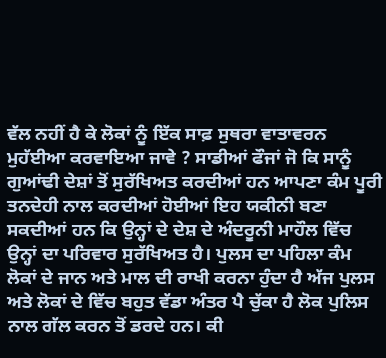ਵੱਲ ਨਹੀਂ ਹੈ ਕੇ ਲੋਕਾਂ ਨੂੰ ਇੱਕ ਸਾਫ਼ ਸੁਥਰਾ ਵਾਤਾਵਰਨ ਮੁਹੱਈਆ ਕਰਵਾਇਆ ਜਾਵੇ ? ਸਾਡੀਆਂ ਫੌਜਾਂ ਜੋ ਕਿ ਸਾਨੂੰ ਗੁਆਂਢੀ ਦੇਸ਼ਾਂ ਤੋਂ ਸੁਰੱਖਿਅਤ ਕਰਦੀਆਂ ਹਨ ਆਪਣਾ ਕੰਮ ਪੂਰੀ ਤਨਦੇਹੀ ਨਾਲ ਕਰਦੀਆਂ ਹੋਈਆਂ ਇਹ ਯਕੀਨੀ ਬਣਾ ਸਕਦੀਆਂ ਹਨ ਕਿ ਉਨ੍ਹਾਂ ਦੇ ਦੇਸ਼ ਦੇ ਅੰਦਰੂਨੀ ਮਾਹੌਲ ਵਿੱਚ ਉਨ੍ਹਾਂ ਦਾ ਪਰਿਵਾਰ ਸੁਰੱਖਿਅਤ ਹੈ। ਪੁਲਸ ਦਾ ਪਹਿਲਾ ਕੰਮ ਲੋਕਾਂ ਦੇ ਜਾਨ ਅਤੇ ਮਾਲ ਦੀ ਰਾਖੀ ਕਰਨਾ ਹੁੰਦਾ ਹੈ ਅੱਜ ਪੁਲਸ ਅਤੇ ਲੋਕਾਂ ਦੇ ਵਿੱਚ ਬਹੁਤ ਵੱਡਾ ਅੰਤਰ ਪੈ ਚੁੱਕਾ ਹੈ ਲੋਕ ਪੁਲਿਸ ਨਾਲ ਗੱਲ ਕਰਨ ਤੋਂ ਡਰਦੇ ਹਨ। ਕੀ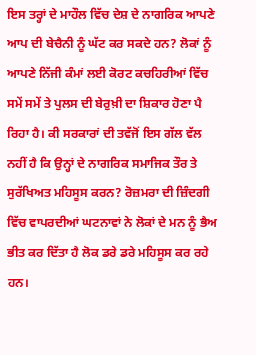ਇਸ ਤਰ੍ਹਾਂ ਦੇ ਮਾਹੌਲ ਵਿੱਚ ਦੇਸ਼ ਦੇ ਨਾਗਰਿਕ ਆਪਣੇ ਆਪ ਦੀ ਬੇਚੈਨੀ ਨੂੰ ਘੱਟ ਕਰ ਸਕਦੇ ਹਨ? ਲੋਕਾਂ ਨੂੰ ਆਪਣੇ ਨਿੱਜੀ ਕੰਮਾਂ ਲਈ ਕੋਰਟ ਕਚਹਿਰੀਆਂ ਵਿੱਚ ਸਮੇਂ ਸਮੇਂ ਤੇ ਪੁਲਸ ਦੀ ਬੇਰੁਖ਼ੀ ਦਾ ਸ਼ਿਕਾਰ ਹੋਣਾ ਪੈ ਰਿਹਾ ਹੈ। ਕੀ ਸਰਕਾਰਾਂ ਦੀ ਤਵੱਜੋਂ ਇਸ ਗੱਲ ਵੱਲ ਨਹੀਂ ਹੈ ਕਿ ਉਨ੍ਹਾਂ ਦੇ ਨਾਗਰਿਕ ਸਮਾਜਿਕ ਤੌਰ ਤੇ ਸੁਰੱਖਿਅਤ ਮਹਿਸੂਸ ਕਰਨ? ਰੋਜ਼ਮਰਾ ਦੀ ਜ਼ਿੰਦਗੀ ਵਿੱਚ ਵਾਪਰਦੀਆਂ ਘਟਨਾਵਾਂ ਨੇ ਲੋਕਾਂ ਦੇ ਮਨ ਨੂੰ ਭੈਅ ਭੀਤ ਕਰ ਦਿੱਤਾ ਹੈ ਲੋਕ ਡਰੇ ਡਰੇ ਮਹਿਸੂਸ ਕਰ ਰਹੇ ਹਨ।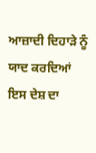ਆਜ਼ਾਦੀ ਦਿਹਾੜੇ ਨੂੰ ਯਾਦ ਕਰਦਿਆਂ ਇਸ ਦੇਸ਼ ਦਾ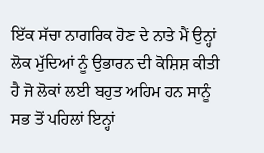ਇੱਕ ਸੱਚਾ ਨਾਗਰਿਕ ਹੋਣ ਦੇ ਨਾਤੇ ਮੈਂ ਉਨ੍ਹਾਂ ਲੋਕ ਮੁੱਦਿਆਂ ਨੂੰ ਉਭਾਰਨ ਦੀ ਕੋਸ਼ਿਸ਼ ਕੀਤੀ ਹੈ ਜੋ ਲੋਕਾਂ ਲਈ ਬਹੁਤ ਅਹਿਮ ਹਨ ਸਾਨੂੰ ਸਭ ਤੋਂ ਪਹਿਲਾਂ ਇਨ੍ਹਾਂ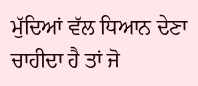ਮੁੱਦਿਆਂ ਵੱਲ ਧਿਆਨ ਦੇਣਾ ਚਾਹੀਦਾ ਹੈ ਤਾਂ ਜੋ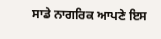ਸਾਡੇ ਨਾਗਰਿਕ ਆਪਣੇ ਇਸ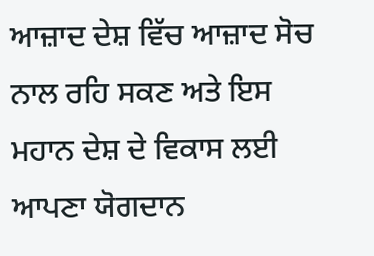ਆਜ਼ਾਦ ਦੇਸ਼ ਵਿੱਚ ਆਜ਼ਾਦ ਸੋਚ ਨਾਲ ਰਹਿ ਸਕਣ ਅਤੇ ਇਸ ਮਹਾਨ ਦੇਸ਼ ਦੇ ਵਿਕਾਸ ਲਈ ਆਪਣਾ ਯੋਗਦਾਨ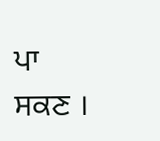ਪਾ ਸਕਣ ।